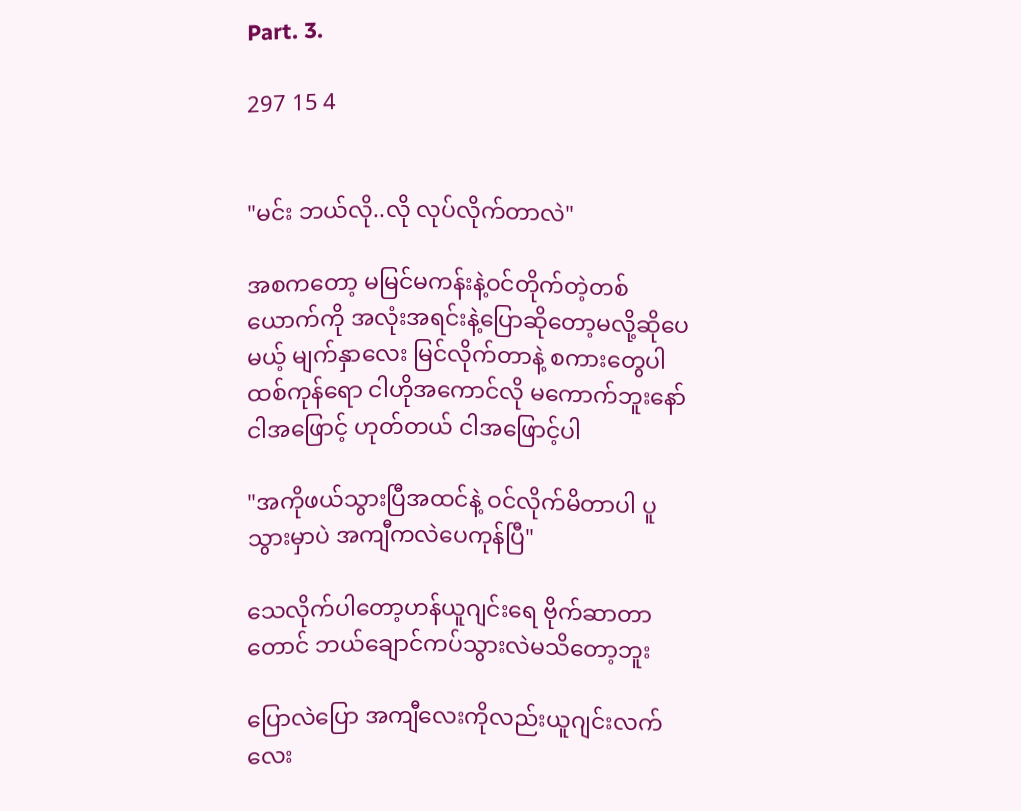Part. 3.

297 15 4


"မင်း ဘယ်လို..လို လုပ်လိုက်တာလဲ"

အစကတော့ မမြင်မကန်းနဲ့ဝင်တိုက်တဲ့တစ်ယောက်ကို အလုံးအရင်းနဲ့ပြောဆိုတော့မလို့ဆိုပေမယ့် မျက်နှာလေး မြင်လိုက်တာနဲ့ စကားတွေပါထစ်ကုန်ရော ငါဟိုအကောင်လို မကောက်ဘူးနော် ငါအဖြောင့် ဟုတ်တယ် ငါအဖြောင့်ပါ

"အကိုဖယ်သွားပြီအထင်နဲ့ ဝင်လိုက်မိတာပါ ပူသွားမှာပဲ အကျီကလဲပေကုန်ပြီ"

သေလိုက်ပါတော့ဟန်ယူဂျင်းရေ ဗိုက်ဆာတာတောင် ဘယ်ချောင်ကပ်သွားလဲမသိတော့ဘူး

ပြောလဲပြော အကျီလေးကိုလည်းယူဂျင်းလက်လေး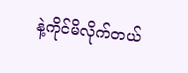နဲ့ကိုင်မိလိုက်တယ်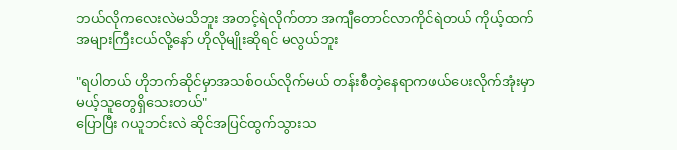ဘယ်လိုကလေးလဲမသိဘူး အတင့်ရဲလိုက်တာ အကျီတောင်လာကိုင်ရဲတယ် ကိုယ့်ထက်အများကြီးငယ်လို့နော် ဟိုလိုမျိုးဆိုရင် မလွယ်ဘူး

"ရပါတယ် ဟိုဘက်ဆိုင်မှာအသစ်ဝယ်လိုက်မယ် တန်းစီတဲ့နေရာကဖယ်ပေးလိုက်အုံးမှာမယ့်သူတွေရှိသေးတယ်"
ပြောပြီး ဂယူဘင်းလဲ ဆိုင်အပြင်ထွက်သွားသ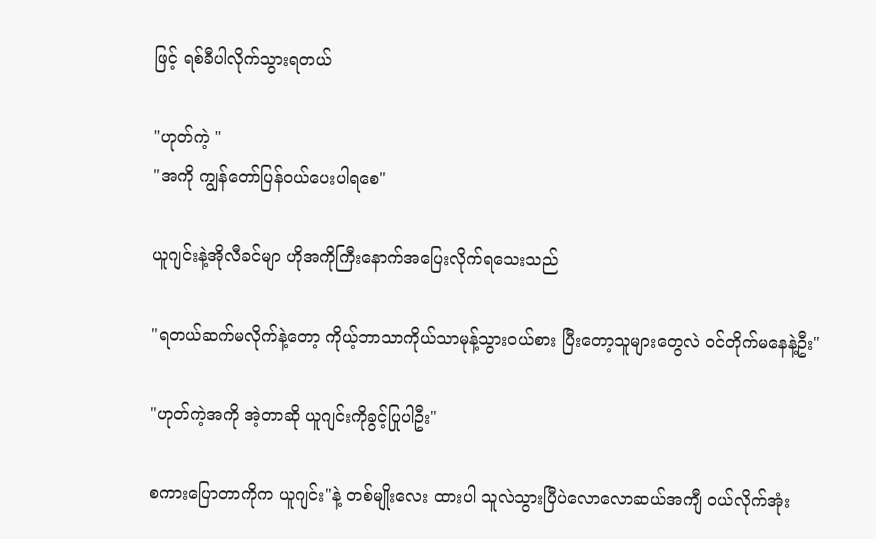ဖြင့် ရစ်ခီပါလိုက်သွားရတယ်

"ဟုတ်ကဲ့ "
"အကို ကျွန်တော်ပြန်ဝယ်ပေးပါရစေ"

ယူဂျင်းနဲ့အိုလီခင်မျာ ဟိုအကိုကြီးနောက်အပြေးလိုက်ရသေးသည်

"ရတယ်ဆက်မလိုက်နဲ့တော့ ကိုယ့်ဘာသာကိုယ်သာမုန့်သွားဝယ်စား ပြီးတော့သူများတွေလဲ ဝင်တိုက်မနေနဲ့ဦး"

"ဟုတ်ကဲ့အကို အဲ့တာဆို ယူဂျင်းကိုခွင့်ပြုပါဦး"

စကားပြောတာကိုက ယူဂျင်း"နဲ့ တစ်မျိုးလေး ထားပါ သူလဲသွားပြီပဲလောလောဆယ်အကျီ ဝယ်လိုက်အုံး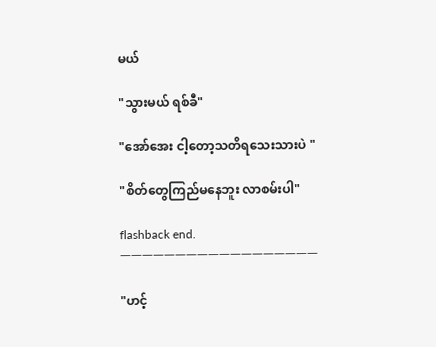မယ်

"သွားမယ် ရစ်ခီ"

"အော်အေး ငါ့တော့သတိရသေးသားပဲ "

"စိတ်တွေကြည်မနေဘူး လာစမ်းပါ"

flashback end.
ㅡㅡㅡㅡㅡㅡㅡㅡㅡㅡㅡㅡㅡㅡㅡㅡㅡㅡ

"ဟင့်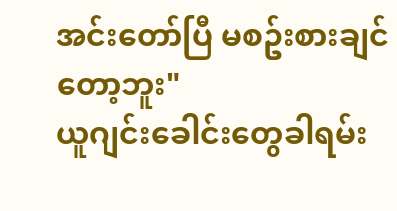အင်းတော်ပြီ မစဥ်းစားချင်တော့ဘူး"
ယူဂျင်းခေါင်းတွေခါရမ်း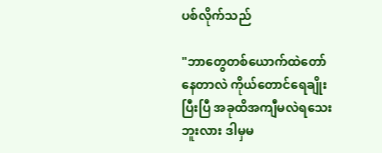ပစ်လိုက်သည်

"ဘာတွေတစ်ယောက်ထဲတော်နေတာလဲ ကိုယ်တောင်ရေချိုးပြီးပြီ အခုထိအကျီမလဲရသေးဘူးလား ဒါမှမ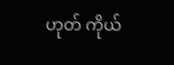ဟုတ် ကိုယ်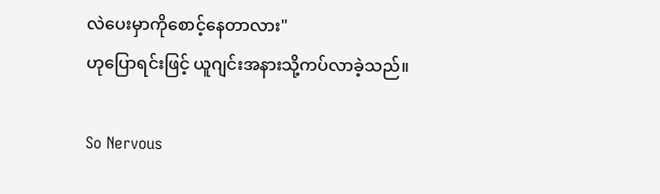လဲပေးမှာကိုစောင့်နေတာလား"
ဟုပြောရင်းဖြင့် ယူဂျင်းအနားသို့ကပ်လာခဲ့သည်။

So Nervous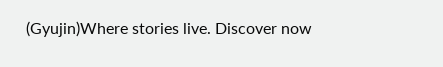(Gyujin)Where stories live. Discover now